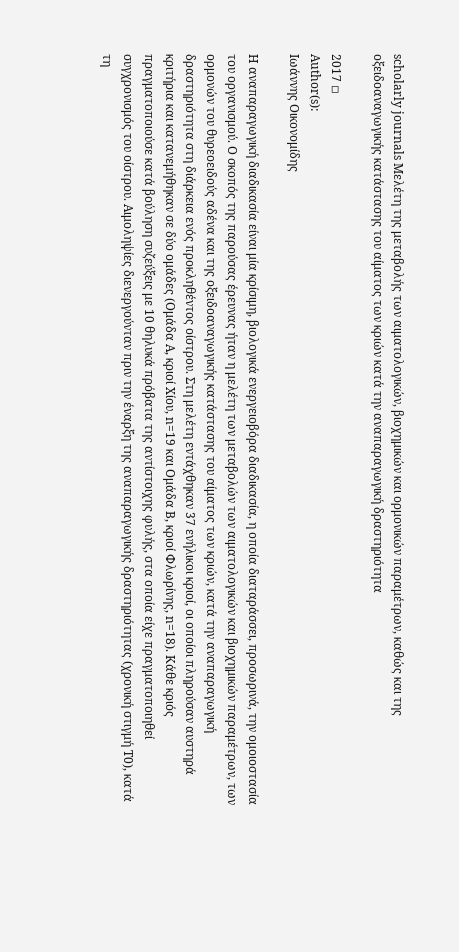scholarly journals Μελέτη της μεταβολής των αιματολογικών, βιοχημικών και ορμονικών παραμέτρων, καθώς και της οξειδοαναγωγικής κατάστασης του αίματος των κριών κατά την αναπαραγωγική δραστηριότητα

2017 ◽
Author(s):
Ιωάννης Οικονομίδης

H αναπαραγωγική διαδικασία είναι μία κρίσιμη, βιολογικά ενεργειοβόρα διαδικασία, η οποία διαταράσσει, προσωρινά, την ομοιοστασία του οργανισμού. O σκοπός της παρούσας έρευνας ήταν η μελέτη των μεταβολών των αιματολογικών και βιοχημικών παραμέτρων, των ορμονών του θυρεοειδούς αδένα και της οξειδοαναγωγικής κατάστασης του αίματος των κριών, κατά την αναπαραγωγική δραστηριότητα στη διάρκεια ενός προκληθέντος οίστρου. Στη μελέτη εντάχθηκαν 37 ενήλικοι κριοί, οι οποίοι πληρούσαν αυστηρά κριτήρια και κατανεμήθηκαν σε δύο ομάδες (Ομάδα Α, κριοί Χίου, n=19 και Ομάδα Β, κριοί Φλωρίνης, n=18). Κάθε κριός πραγματοποιούσε κατά βούληση συζεύξεις με 10 θηλυκά πρόβατα της αντίστοιχης φυλής, στα οποία είχε πραγματοποιηθεί συγχρονισμός του οίστρου. Αιμοληψίες διενεργούνταν πριν την έναρξη της αναπαραγωγικής δραστηριότητας (χρονική στιγμή Τ0), κατά τη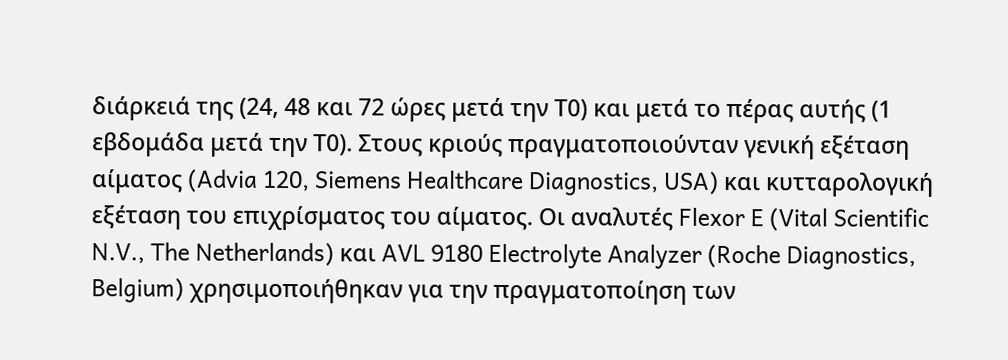διάρκειά της (24, 48 και 72 ώρες μετά την Τ0) και μετά το πέρας αυτής (1 εβδομάδα μετά την Τ0). Στους κριούς πραγματοποιούνταν γενική εξέταση αίματος (Advia 120, Siemens Healthcare Diagnostics, USA) και κυτταρολογική εξέταση του επιχρίσματος του αίματος. Οι αναλυτές Flexor E (Vital Scientific N.V., The Netherlands) και AVL 9180 Electrolyte Analyzer (Roche Diagnostics, Belgium) χρησιμοποιήθηκαν για την πραγματοποίηση των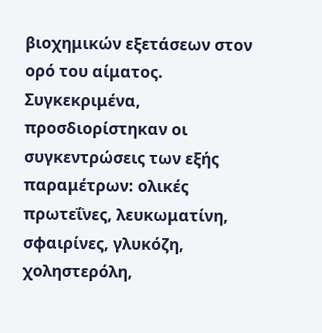βιοχημικών εξετάσεων στον ορό του αίματος. Συγκεκριμένα, προσδιορίστηκαν οι συγκεντρώσεις των εξής παραμέτρων: ολικές πρωτεΐνες, λευκωματίνη, σφαιρίνες, γλυκόζη, χοληστερόλη,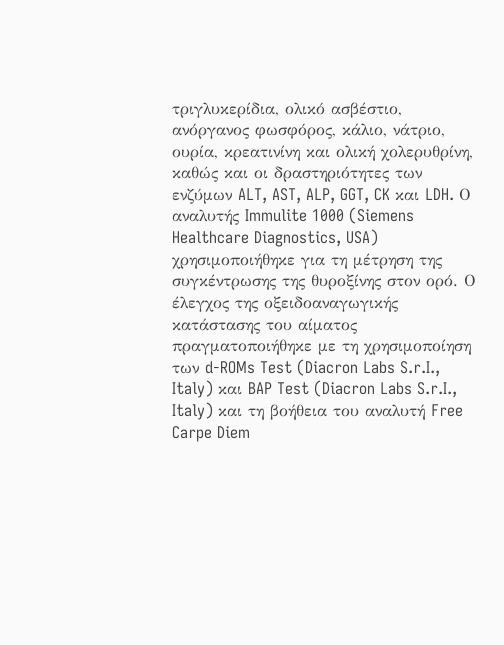τριγλυκερίδια, ολικό ασβέστιο, ανόργανος φωσφόρος, κάλιο, νάτριο, ουρία, κρεατινίνη και ολική χολερυθρίνη, καθώς και οι δραστηριότητες των ενζύμων ALT, AST, ALP, GGT, CK και LDH. Ο αναλυτής Immulite 1000 (Siemens Healthcare Diagnostics, USA) χρησιμοποιήθηκε για τη μέτρηση της συγκέντρωσης της θυροξίνης στον ορό. Ο έλεγχος της οξειδοαναγωγικής κατάστασης του αίματος πραγματοποιήθηκε με τη χρησιμοποίηση των d-ROMs Test (Diacron Labs S.r.I., Italy) και BAP Test (Diacron Labs S.r.I., Italy) και τη βοήθεια του αναλυτή Free Carpe Diem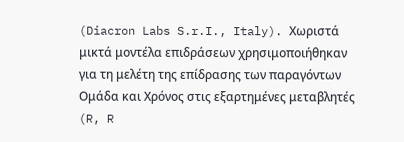(Diacron Labs S.r.I., Italy). Χωριστά μικτά μοντέλα επιδράσεων χρησιμοποιήθηκαν για τη μελέτη της επίδρασης των παραγόντων Ομάδα και Χρόνος στις εξαρτημένες μεταβλητές (R, R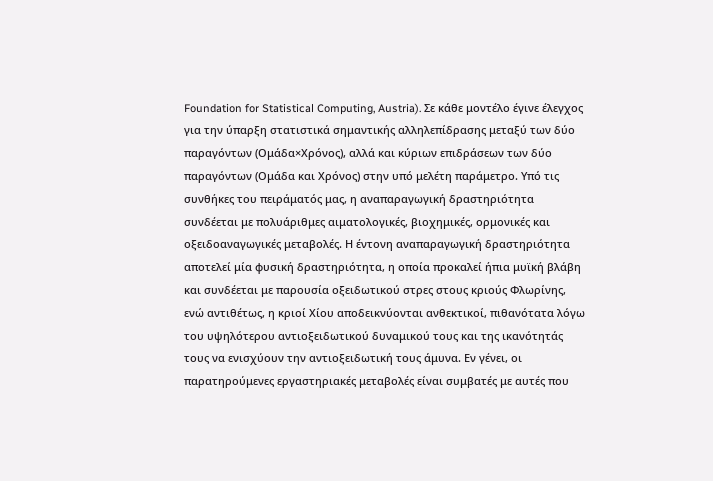Foundation for Statistical Computing, Austria). Σε κάθε μοντέλο έγινε έλεγχος για την ύπαρξη στατιστικά σημαντικής αλληλεπίδρασης μεταξύ των δύο παραγόντων (Ομάδα×Χρόνος), αλλά και κύριων επιδράσεων των δύο παραγόντων (Ομάδα και Χρόνος) στην υπό μελέτη παράμετρο. Υπό τις συνθήκες του πειράματός μας, η αναπαραγωγική δραστηριότητα συνδέεται με πολυάριθμες αιματολογικές, βιοχημικές, ορμονικές και οξειδοαναγωγικές μεταβολές. Η έντονη αναπαραγωγική δραστηριότητα αποτελεί μία φυσική δραστηριότητα, η οποία προκαλεί ήπια μυϊκή βλάβη και συνδέεται με παρουσία οξειδωτικού στρες στους κριούς Φλωρίνης, ενώ αντιθέτως, η κριοί Χίου αποδεικνύονται ανθεκτικοί, πιθανότατα λόγω του υψηλότερου αντιοξειδωτικού δυναμικού τους και της ικανότητάς τους να ενισχύουν την αντιοξειδωτική τους άμυνα. Εν γένει, οι παρατηρούμενες εργαστηριακές μεταβολές είναι συμβατές με αυτές που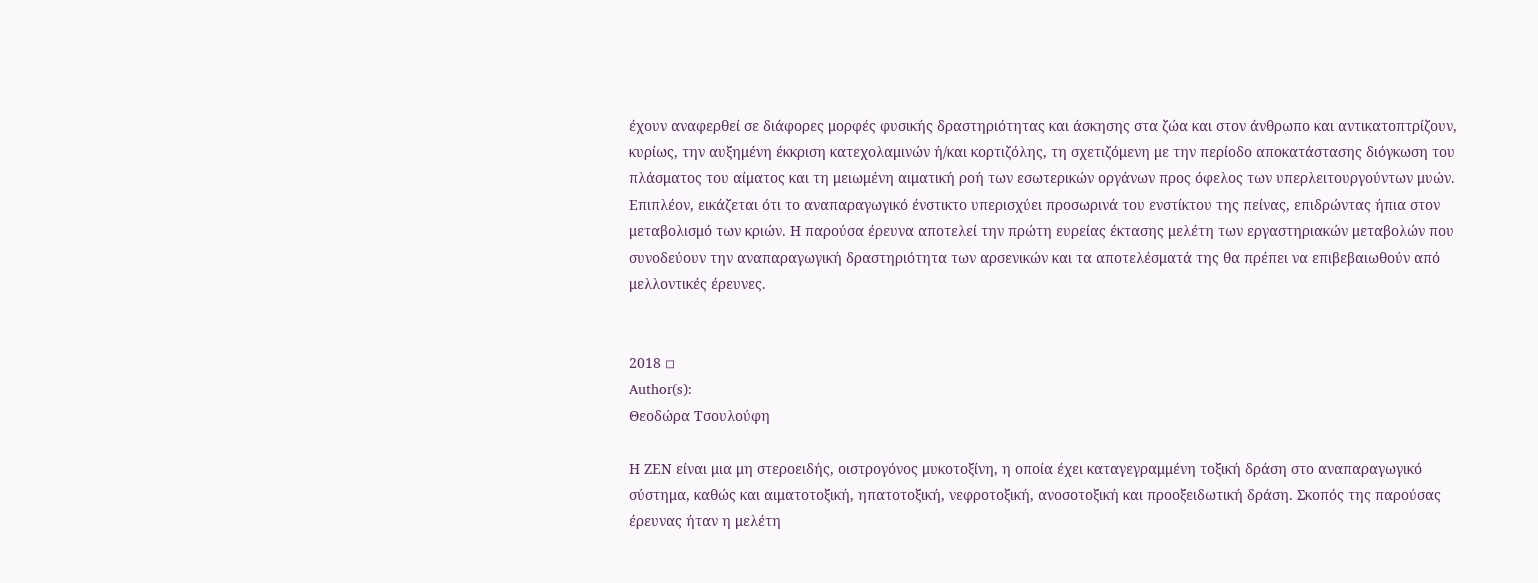έχουν αναφερθεί σε διάφορες μορφές φυσικής δραστηριότητας και άσκησης στα ζώα και στον άνθρωπο και αντικατοπτρίζουν, κυρίως, την αυξημένη έκκριση κατεχολαμινών ή/και κορτιζόλης, τη σχετιζόμενη με την περίοδο αποκατάστασης διόγκωση του πλάσματος του αίματος και τη μειωμένη αιματική ροή των εσωτερικών οργάνων προς όφελος των υπερλειτουργούντων μυών. Επιπλέον, εικάζεται ότι το αναπαραγωγικό ένστικτο υπερισχύει προσωρινά του ενστίκτου της πείνας, επιδρώντας ήπια στον μεταβολισμό των κριών. Η παρούσα έρευνα αποτελεί την πρώτη ευρείας έκτασης μελέτη των εργαστηριακών μεταβολών που συνοδεύουν την αναπαραγωγική δραστηριότητα των αρσενικών και τα αποτελέσματά της θα πρέπει να επιβεβαιωθούν από μελλοντικές έρευνες.


2018 ◽
Author(s):
Θεοδώρα Τσουλούφη

Η ΖΕN είναι μια μη στεροειδής, οιστρογόνος μυκοτοξίνη, η οποία έχει καταγεγραμμένη τοξική δράση στο αναπαραγωγικό σύστημα, καθώς και αιματοτοξική, ηπατοτοξική, νεφροτοξική, ανοσοτοξική και προοξειδωτική δράση. Σκοπός της παρούσας έρευνας ήταν η μελέτη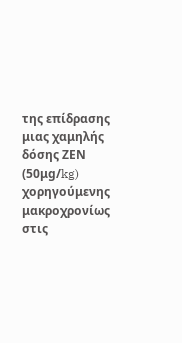της επίδρασης μιας χαμηλής δόσης ΖΕN (50μg/kg) χορηγούμενης μακροχρονίως στις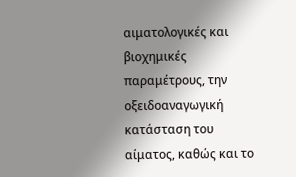αιματολογικές και βιοχημικές παραμέτρους, την οξειδοαναγωγική κατάσταση του αίματος, καθώς και το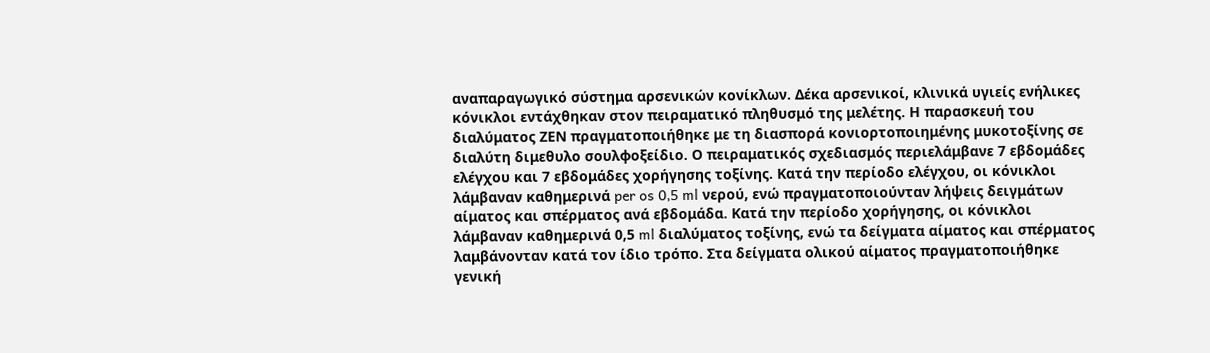αναπαραγωγικό σύστημα αρσενικών κονίκλων. Δέκα αρσενικοί, κλινικά υγιείς ενήλικες κόνικλοι εντάχθηκαν στον πειραματικό πληθυσμό της μελέτης. Η παρασκευή του διαλύματος ΖΕΝ πραγματοποιήθηκε με τη διασπορά κονιορτοποιημένης μυκοτοξίνης σε διαλύτη διμεθυλο σουλφοξείδιο. Ο πειραματικός σχεδιασμός περιελάμβανε 7 εβδομάδες ελέγχου και 7 εβδομάδες χορήγησης τοξίνης. Κατά την περίοδο ελέγχου, οι κόνικλοι λάμβαναν καθημερινά per os 0,5 ml νερού, ενώ πραγματοποιούνταν λήψεις δειγμάτων αίματος και σπέρματος ανά εβδομάδα. Κατά την περίοδο χορήγησης, οι κόνικλοι λάμβαναν καθημερινά 0,5 ml διαλύματος τοξίνης, ενώ τα δείγματα αίματος και σπέρματος λαμβάνονταν κατά τον ίδιο τρόπο. Στα δείγματα ολικού αίματος πραγματοποιήθηκε γενική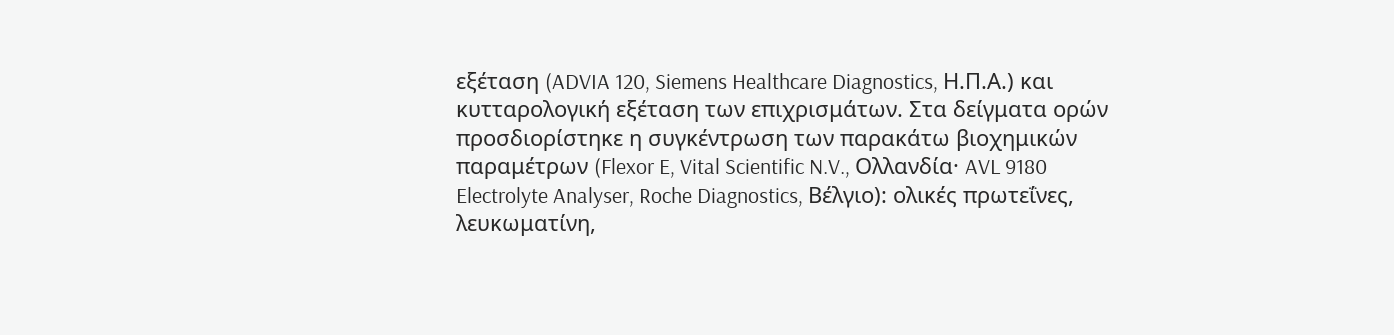εξέταση (ADVIA 120, Siemens Healthcare Diagnostics, Η.Π.Α.) και κυτταρολογική εξέταση των επιχρισμάτων. Στα δείγματα ορών προσδιορίστηκε η συγκέντρωση των παρακάτω βιοχημικών παραμέτρων (Flexor E, Vital Scientific N.V., Ολλανδία· AVL 9180 Electrolyte Analyser, Roche Diagnostics, Βέλγιο): ολικές πρωτεΐνες, λευκωματίνη,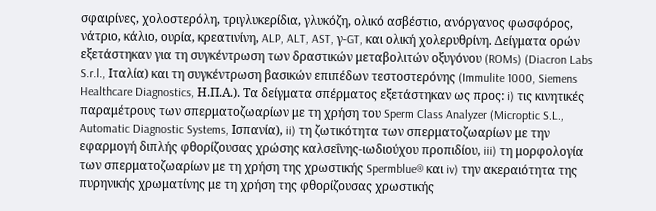σφαιρίνες, χολοστερόλη, τριγλυκερίδια, γλυκόζη, ολικό ασβέστιο, ανόργανος φωσφόρος, νάτριο, κάλιο, ουρία, κρεατινίνη, ALP, ALT, AST, γ-GT, και ολική χολερυθρίνη. Δείγματα ορών εξετάστηκαν για τη συγκέντρωση των δραστικών μεταβολιτών οξυγόνου (ROMs) (Diacron Labs S.r.l., Ιταλία) και τη συγκέντρωση βασικών επιπέδων τεστοστερόνης (Immulite 1000, Siemens Healthcare Diagnostics, Η.Π.Α.). Τα δείγματα σπέρματος εξετάστηκαν ως προς: i) τις κινητικές παραμέτρους των σπερματοζωαρίων με τη χρήση του Sperm Class Analyzer (Microptic S.L., Automatic Diagnostic Systems, Ισπανία), ii) τη ζωτικότητα των σπερματοζωαρίων με την εφαρμογή διπλής φθορίζουσας χρώσης καλσεΐνης-ιωδιούχου προπιδίου, iii) τη μορφολογία των σπερματοζωαρίων με τη χρήση της χρωστικής Spermblue® και iv) την ακεραιότητα της πυρηνικής χρωματίνης με τη χρήση της φθορίζουσας χρωστικής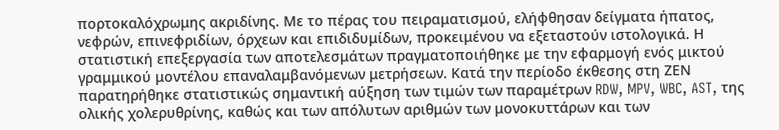πορτοκαλόχρωμης ακριδίνης. Με το πέρας του πειραματισμού, ελήφθησαν δείγματα ήπατος, νεφρών, επινεφριδίων, όρχεων και επιδιδυμίδων, προκειμένου να εξεταστούν ιστολογικά. Η στατιστική επεξεργασία των αποτελεσμάτων πραγματοποιήθηκε με την εφαρμογή ενός μικτού γραμμικού μοντέλου επαναλαμβανόμενων μετρήσεων. Κατά την περίοδο έκθεσης στη ΖΕΝ παρατηρήθηκε στατιστικώς σημαντική αύξηση των τιμών των παραμέτρων RDW, MPV, WBC, AST, της ολικής χολερυθρίνης, καθώς και των απόλυτων αριθμών των μονοκυττάρων και των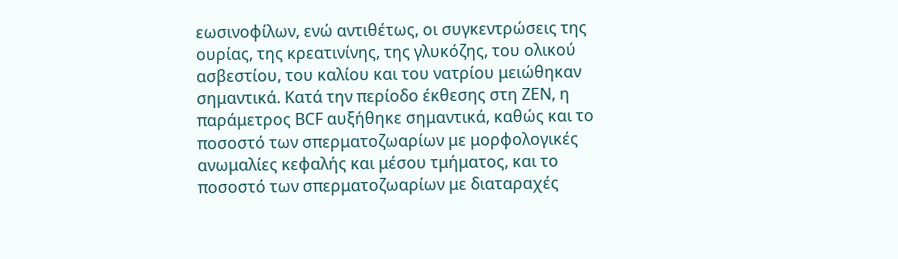εωσινοφίλων, ενώ αντιθέτως, οι συγκεντρώσεις της ουρίας, της κρεατινίνης, της γλυκόζης, του ολικού ασβεστίου, του καλίου και του νατρίου μειώθηκαν σημαντικά. Κατά την περίοδο έκθεσης στη ΖΕΝ, η παράμετρος BCF αυξήθηκε σημαντικά, καθώς και το ποσοστό των σπερματοζωαρίων με μορφολογικές ανωμαλίες κεφαλής και μέσου τμήματος, και το ποσοστό των σπερματοζωαρίων με διαταραχές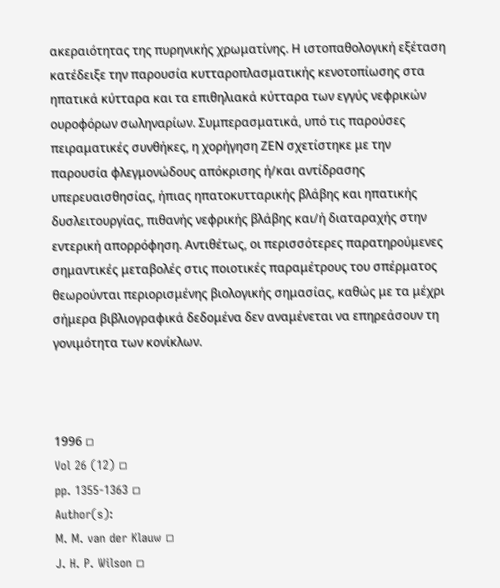ακεραιότητας της πυρηνικής χρωματίνης. Η ιστοπαθολογική εξέταση κατέδειξε την παρουσία κυτταροπλασματικής κενοτοπίωσης στα ηπατικά κύτταρα και τα επιθηλιακά κύτταρα των εγγύς νεφρικών ουροφόρων σωληναρίων. Συμπερασματικά, υπό τις παρούσες πειραματικές συνθήκες, η χορήγηση ΖΕΝ σχετίστηκε με την παρουσία φλεγμονώδους απόκρισης ή/και αντίδρασης υπερευαισθησίας, ήπιας ηπατοκυτταρικής βλάβης και ηπατικής δυσλειτουργίας, πιθανής νεφρικής βλάβης και/ή διαταραχής στην εντερική απορρόφηση. Αντιθέτως, οι περισσότερες παρατηρούμενες σημαντικές μεταβολές στις ποιοτικές παραμέτρους του σπέρματος θεωρούνται περιορισμένης βιολογικής σημασίας, καθώς με τα μέχρι σήμερα βιβλιογραφικά δεδομένα δεν αναμένεται να επηρεάσουν τη γονιμότητα των κονίκλων.



1996 ◽
Vol 26 (12) ◽
pp. 1355-1363 ◽
Author(s):
M. M. van der Klauw ◽
J. H. P. Wilson ◽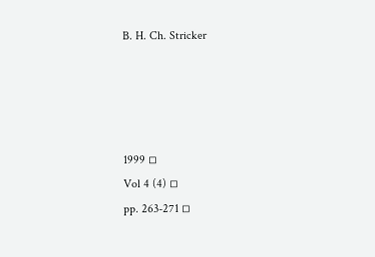B. H. Ch. Stricker




1999 ◽
Vol 4 (4) ◽
pp. 263-271 ◽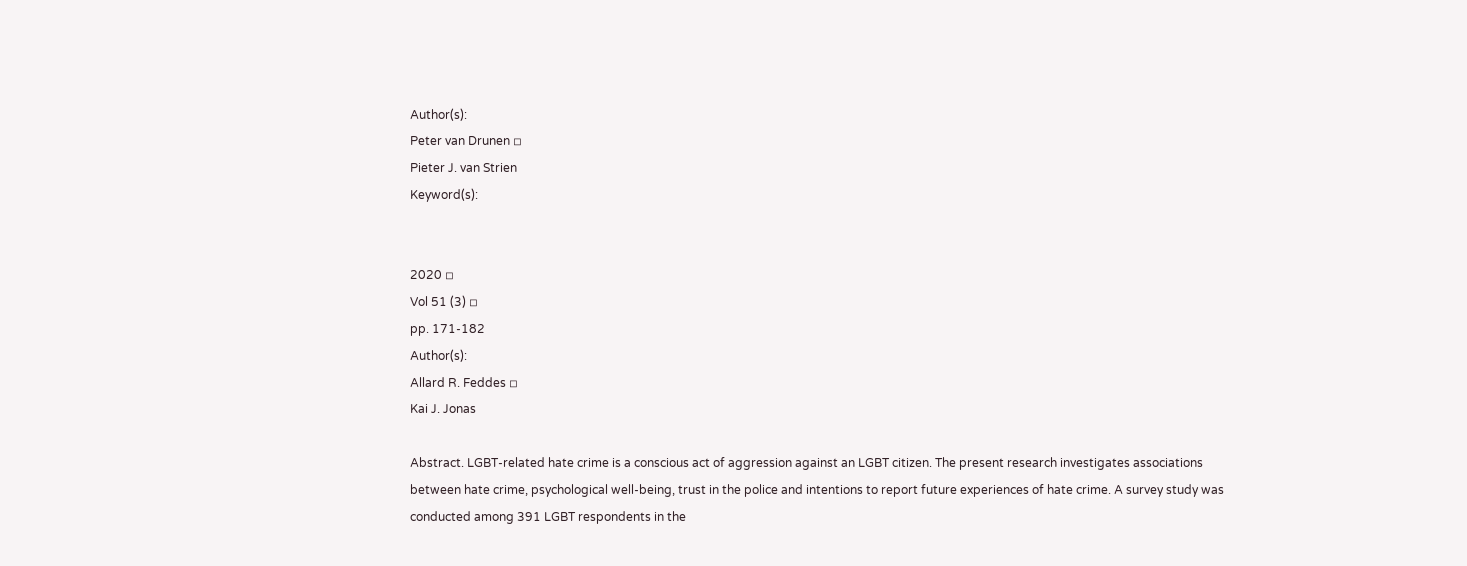Author(s):
Peter van Drunen ◽
Pieter J. van Strien
Keyword(s):


2020 ◽
Vol 51 (3) ◽
pp. 171-182
Author(s):
Allard R. Feddes ◽
Kai J. Jonas

Abstract. LGBT-related hate crime is a conscious act of aggression against an LGBT citizen. The present research investigates associations between hate crime, psychological well-being, trust in the police and intentions to report future experiences of hate crime. A survey study was conducted among 391 LGBT respondents in the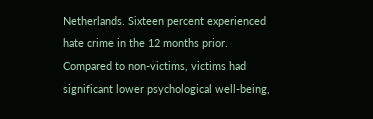Netherlands. Sixteen percent experienced hate crime in the 12 months prior. Compared to non-victims, victims had significant lower psychological well-being,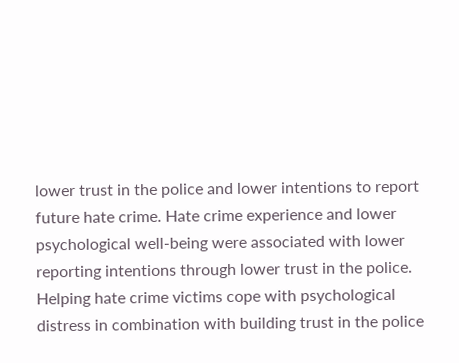lower trust in the police and lower intentions to report future hate crime. Hate crime experience and lower psychological well-being were associated with lower reporting intentions through lower trust in the police. Helping hate crime victims cope with psychological distress in combination with building trust in the police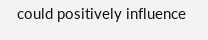could positively influence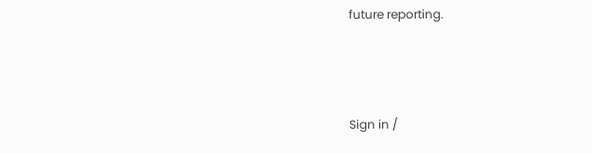future reporting.



Sign in /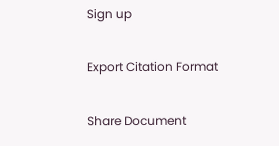Sign up

Export Citation Format

Share Document